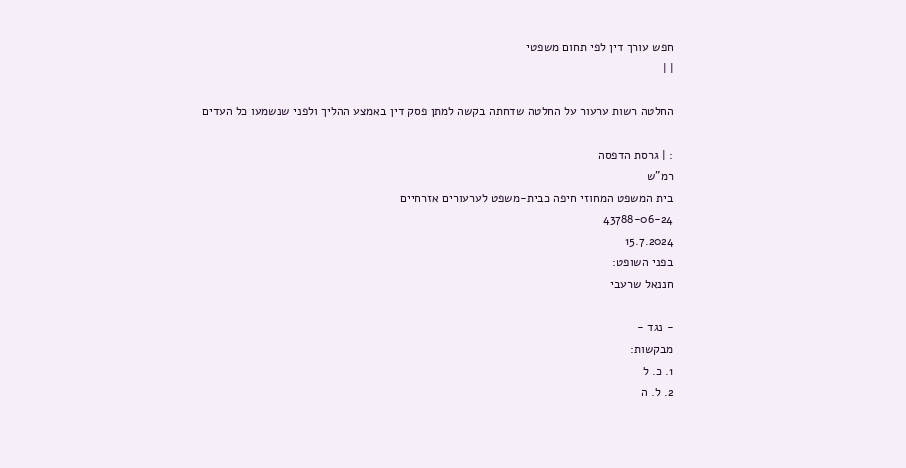חפש עורך דין לפי תחום משפטי
| |

החלטה רשות ערעור על החלטה שדחתה בקשה למתן פסק דין באמצע ההליך ולפני שנשמעו כל העדים

: | גרסת הדפסה
רמ"ש
בית המשפט המחוזי חיפה כבית-משפט לערעורים אזרחיים
43788-06-24
15.7.2024
בפני השופט:
חננאל שרעבי

- נגד -
מבקשות:
1. כ. ל
2. ל. ה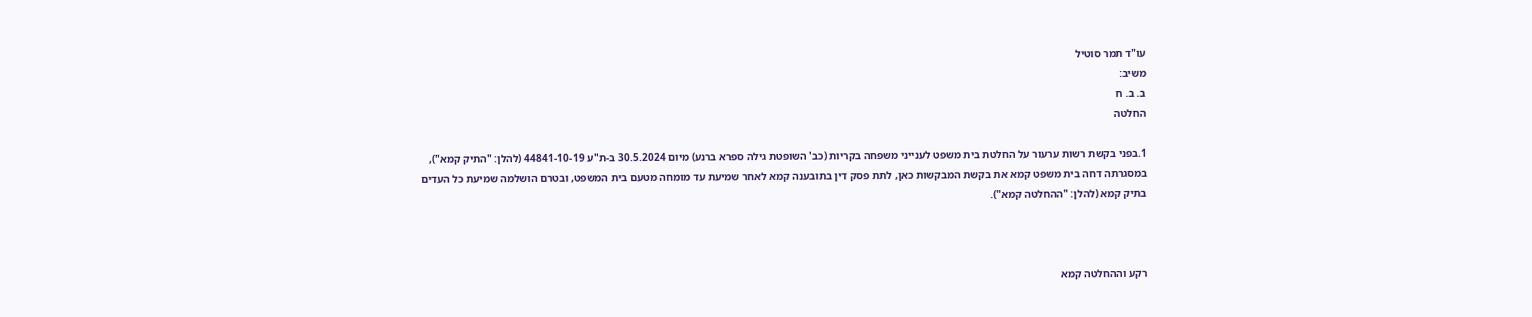עו"ד תמר סוטיל
משיב:
ב. ב. ח
החלטה

1.בפני בקשת רשות ערעור על החלטת בית משפט לענייני משפחה בקריות (כב' השופטת גילה ספרא ברנע) מיום 30.5.2024 ב-ת"ע 44841-10-19 (להלן: "התיק קמא"), במסגרתה דחה בית משפט קמא את בקשת המבקשות כאן, לתת פסק דין בתובענה קמא לאחר שמיעת עד מומחה מטעם בית המשפט, ובטרם הושלמה שמיעת כל העדים בתיק קמא (להלן: "ההחלטה קמא").



רקע וההחלטה קמא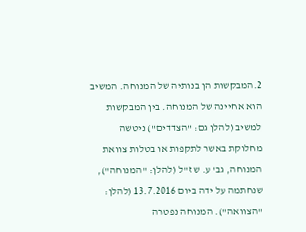2.המבקשות הן בנותיה של המנוחה. המשיב הוא אחיינה של המנוחה. בין המבקשות למשיב (להלן גם: "הצדדים") ניטשה מחלוקת באשר לתקפות או בטלות צוואת המנוחה, גב' ע. ש ז"ל (להלן: "המנוחה"), שנחתמה על ידה ביום 13.7.2016 (להלן: "הצוואה"). המנוחה נפטרה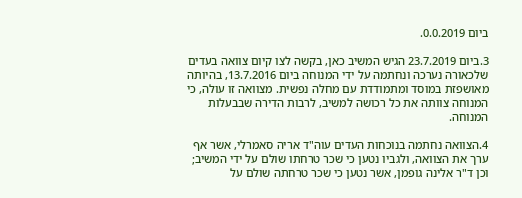ביום 0.0.2019.

3.ביום 23.7.2019 הגיש המשיב כאן, בקשה לצו קיום צוואה בעדים שלכאורה נערכה ונחתמה על ידי המנוחה ביום 13.7.2016, בהיותה מאושפזת במוסד ומתמודדת עם מחלה נפשית. מצוואה זו עולה, כי המנוחה צוותה את כל רכושה למשיב, לרבות הדירה שבבעלות המנוחה.

4.הצוואה נחתמה בנוכחות העדים עוה"ד אריה סאמרלי, אשר אף ערך את הצוואה, ולגביו נטען כי שכר טרחתו שולם על ידי המשיב; וכן ד"ר אלינה גופמן, אשר נטען כי שכר טרחתה שולם על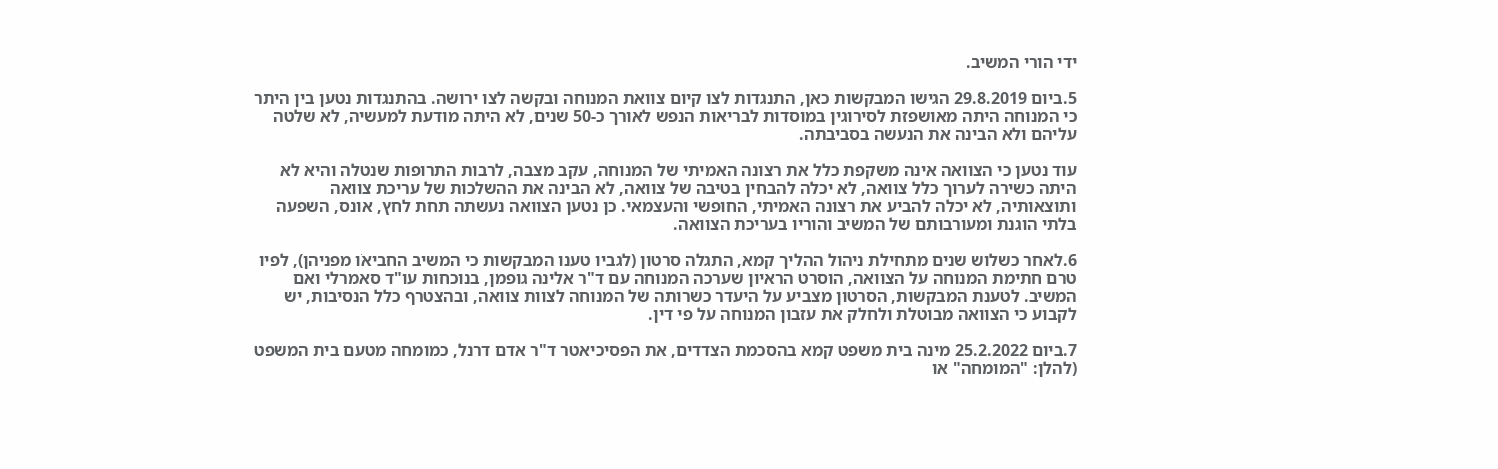ידי הורי המשיב.

5.ביום 29.8.2019 הגישו המבקשות כאן, התנגדות לצו קיום צוואת המנוחה ובקשה לצו ירושה. בהתנגדות נטען בין היתר כי המנוחה היתה מאושפזת לסירוגין במוסדות לבריאות הנפש לאורך כ-50 שנים, לא היתה מודעת למעשיה, לא שלטה עליהם ולא הבינה את הנעשה בסביבתה.

עוד נטען כי הצוואה אינה משקפת כלל את רצונה האמיתי של המנוחה, עקב מצבה, לרבות התרופות שנטלה והיא לא היתה כשירה לערוך כלל צוואה, לא יכלה להבחין בטיבה של צוואה, לא הבינה את ההשלכות של עריכת צוואה ותוצאותיה, לא יכלה להביע את רצונה האמיתי, החופשי והעצמאי. כן נטען הצוואה נעשתה תחת לחץ, אונס, השפעה בלתי הוגנת ומעורבותם של המשיב והוריו בעריכת הצוואה.

6.לאחר כשלוש שנים מתחילת ניהול ההליך קמא, התגלה סרטון (לגביו טענו המבקשות כי המשיב החביאֹו מפניהן), לפיו טרם חתימת המנוחה על הצוואה, הוסרט הראיון שערכה המנוחה עם ד"ר אלינה גופמן, בנוכחות עו"ד סאמרלי ואם המשיב. לטענת המבקשות, הסרטון מצביע על היעדר כשרותה של המנוחה לצוות צוואה, ובהצטרף כלל הנסיבות, יש לקבוע כי הצוואה מבוטלת ולחלק את עזבון המנוחה על פי דין.

7.ביום 25.2.2022 מינה בית משפט קמא בהסכמת הצדדים, את הפסיכיאטר ד"ר אדם דרנל, כמומחה מטעם בית המשפט (להלן: "המומחה" או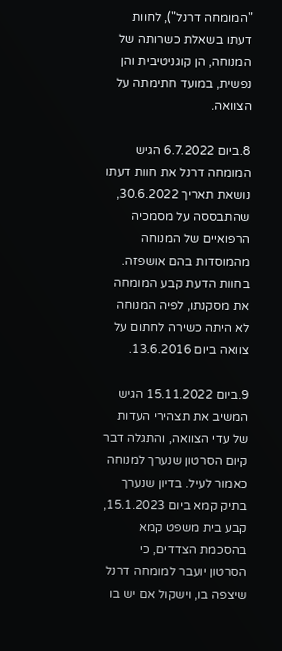"המומחה דרנל"), לחוות דעתו בשאלת כשרותה של המנוחה, הן קוגניטיבית והן נפשית, במועד חתימתה על הצוואה.

8.ביום 6.7.2022 הגיש המומחה דרנל את חוות דעתו נושאת תאריך 30.6.2022, שהתבססה על מסמכיה הרפואיים של המנוחה מהמוסדות בהם אושפזה. בחוות הדעת קבע המומחה את מסקנתו, לפיה המנוחה לא היתה כשירה לחתום על צוואה ביום 13.6.2016.

9.ביום 15.11.2022 הגיש המשיב את תצהירי העדות של עדי הצוואה, והתגלה דבר קיום הסרטון שנערך למנוחה כאמור לעיל. בדיון שנערך בתיק קמא ביום 15.1.2023, קבע בית משפט קמא בהסכמת הצדדים, כי הסרטון יועבר למומחה דרנל שיצפה בו, וישקול אם יש בו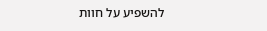להשפיע על חוות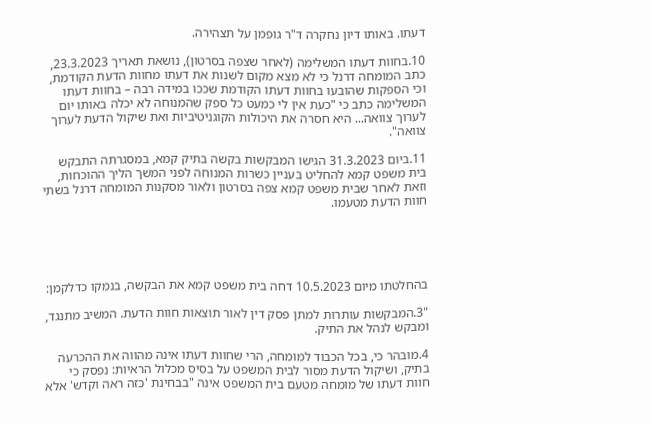דעתו. באותו דיון נחקרה ד"ר גופמן על תצהירה.

10.בחוות דעתו המשלימה (לאחר שצפה בסרטון), נושאת תאריך 23.3.2023, כתב המומחה דרנל כי לא מצא מקום לשנות את דעתו מחוות הדעת הקודמת, וכי הספקות שהובעו בחוות דעתו הקודמת שככו במידה רבה – בחוות דעתו המשלימה כתב כי "כעת אין לי כמעט כל ספק שהמנוחה לא יכלה באותו יום לערוך צוואה... היא חסרה את היכולות הקוגניטיביות ואת שיקול הדעת לערוך צוואה".

11.ביום 31.3.2023 הגישו המבקשות בקשה בתיק קמא, במסגרתה התבקש בית משפט קמא להחליט בעניין כשרות המנוחה לפני המשך הליך ההוכחות, וזאת לאחר שבית משפט קמא צפה בסרטון ולאור מסקנות המומחה דרנל בשתי חוות הדעת מטעמו.





בהחלטתו מיום 10.5.2023 דחה בית משפט קמא את הבקשה, בנמקו כדלקמן:

"3.המבקשות עותרות למתן פסק דין לאור תוצאות חוות הדעת. המשיב מתנגד, ומבקש לנהל את התיק.

4.מובהר כי, בכל הכבוד למומחה, הרי שחוות דעתו אינה מהווה את ההכרעה בתיק, ושיקול הדעת מסור לבית המשפט על בסיס מכלול הראיות: נפסק כי חוות דעתו של מומחה מטעם בית המשפט אינה "בבחינת 'כזה ראה וקדש' אלא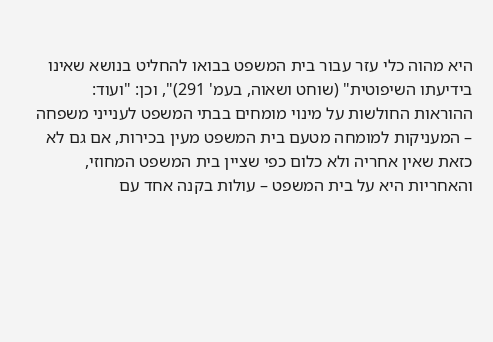היא מהוה כלי עזר עבור בית המשפט בבואו להחליט בנושא שאינו בידיעתו השיפוטית" (שוחט ושאוה, בעמ' 291)", וכן: "ועוד: ההוראות החולשות על מינוי מומחים בבתי המשפט לענייני משפחה – המעניקות למומחה מטעם בית המשפט מעין בכירות, אם גם לא כזאת שאין אחריה ולא כלום כפי שציין בית המשפט המחוזי, והאחריות היא על בית המשפט – עולות בקנה אחד עם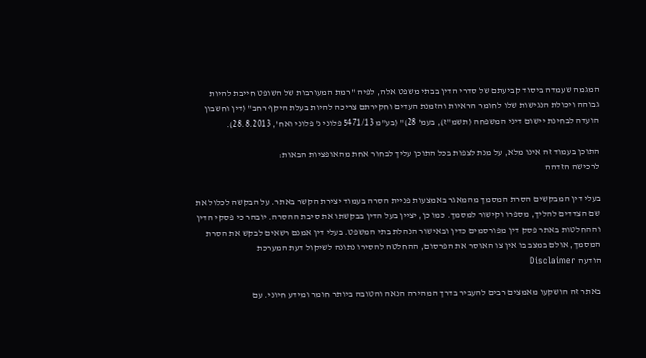המגמה שעמדה ביסוד קביעתם של סדרי הדין בבתי משפט אלה, לפיה "רמת המעורבות של השופט חייבת להיות גבוהה ויכולת הנגישות שלו לחומר הראיות והזמנת העדים וחקירתם צריכה להיות בעלת היקף רחב" (דין וחשבון הועדה לבחינת יישום דיני המשפחה (תשמ"ז), בעמ' 28)" (בע"מ 5471/13 פלוני נ' פלוני ואח', 28.8.2013).

התוכן בעמוד זה אינו מלא, על מנת לצפות בכל התוכן עליך לבחור אחת מהאופציות הבאות:
לרכישה הזדהה

בעלי דין המבקשים הסרת המסמך מהמאגר באמצעות פניית הסרה בעמוד יצירת הקשר באתר. על הבקשה לכלול את שם הצדדים להליך, מספרו וקישור למסמך. כמו כן, יציין בעל הדין בבקשתו את סיבת ההסרה. יובהר כי פסקי הדין וההחלטות באתר פסק דין מפורסמים כדין ובאישור הנהלת בתי המשפט. בעלי דין אמנם רשאים לבקש את הסרת המסמך, אולם במצב בו אין צו האוסר את הפרסום, ההחלטה להסירו נתונה לשיקול דעת המערכת
הודעה Disclaimer

באתר זה הושקעו מאמצים רבים להעביר בדרך המהירה הנאה והטובה ביותר חומר ומידע חיוני. עם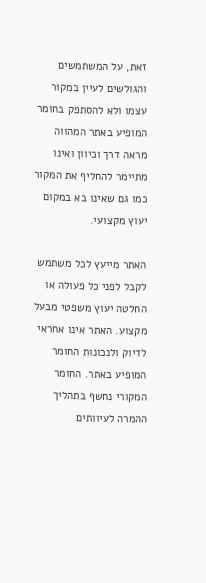זאת, על המשתמשים והגולשים לעיין במקור עצמו ולא להסתפק בחומר המופיע באתר המהווה מראה דרך וכיוון ואינו מתיימר להחליף את המקור כמו גם שאינו בא במקום יעוץ מקצועי.

האתר מייעץ לכל משתמש לקבל לפני כל פעולה או החלטה יעוץ משפטי מבעל מקצוע. האתר אינו אחראי לדיוק ולנכונות החומר המופיע באתר. החומר המקורי נחשף בתהליך ההמרה לעיוותים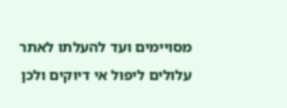מסויימים ועד להעלתו לאתר עלולים ליפול אי דיוקים ולכן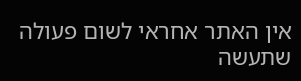אין האתר אחראי לשום פעולה שתעשה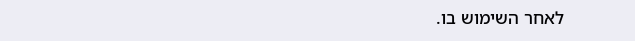לאחר השימוש בו.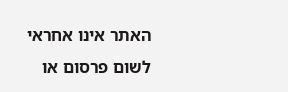האתר אינו אחראי לשום פרסום או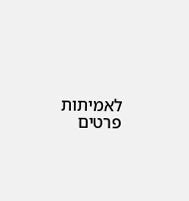לאמיתות פרטים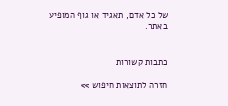של כל אדם, תאגיד או גוף המופיע באתר.


כתבות קשורות

חזרה לתוצאות חיפוש >>